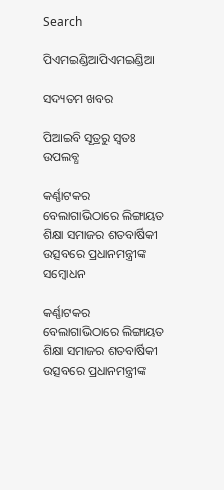Search

ପିଏମଇଣ୍ଡିଆପିଏମଇଣ୍ଡିଆ

ସଦ୍ୟତମ ଖବର

ପିଆଇବି ସୂତ୍ରରୁ ସ୍ବତଃ ଉପଲବ୍ଧ

କର୍ଣ୍ଣାଟକର ବେଲାଗାଭିଠାରେ ଲିଙ୍ଗାୟତ ଶିକ୍ଷା ସମାଜର ଶତବାର୍ଷିକୀ ଉତ୍ସବରେ ପ୍ରଧାନମନ୍ତ୍ରୀଙ୍କ ସମ୍ବୋଧନ

କର୍ଣ୍ଣାଟକର ବେଲାଗାଭିଠାରେ ଲିଙ୍ଗାୟତ ଶିକ୍ଷା ସମାଜର ଶତବାର୍ଷିକୀ ଉତ୍ସବରେ ପ୍ରଧାନମନ୍ତ୍ରୀଙ୍କ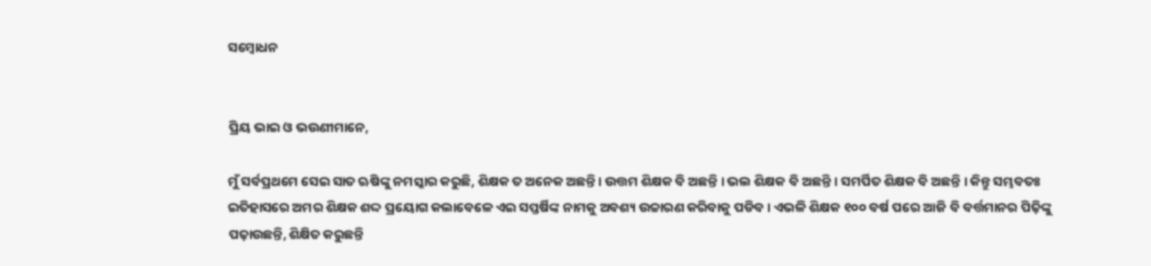ସମ୍ବୋଧନ


ପ୍ରିୟ ଭାଇ ଓ ଭଉଣୀମାନେ,

ମୁଁ ସର୍ବପ୍ରଥମେ ସେଇ ସାତ ଋଷିଙ୍କୁ ନମସ୍କାର କରୁଛି, ଶିକ୍ଷକ ତ ଅନେକ ଅଛନ୍ତି । ଉତ୍ତମ ଶିକ୍ଷକ ବି ଅଛନ୍ତି । ଭଲ ଶିକ୍ଷକ ବି ଅଛନ୍ତି । ସମର୍ପିତ ଶିକ୍ଷକ ବି ଅଛନ୍ତି । କିନ୍ତୁ ସମ୍ଭବତଃ ଇତିହାସରେ ଅମର ଶିକ୍ଷକ ଶଦ୍ଦ ପ୍ରୟୋଗ କଲାବେଳେ ଏଇ ସପ୍ତର୍ଷିଙ୍କ ନାମକୁ ଅବଶ୍ୟ ଉଚ୍ଚାରଣ କରିବାକୁ ପଡିବ । ଏଭଳି ଶିକ୍ଷକ ୧୦୦ ବର୍ଷ ପରେ ଆଜି ବି ବର୍ତ୍ତମାନର ପିଢ଼ିଙ୍କୁ ପଢ଼ାଉଛନ୍ତି, ଶିକ୍ଷିତ କରୁଛନ୍ତି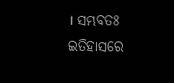। ସମ୍ଭବତଃ ଇତିହାସରେ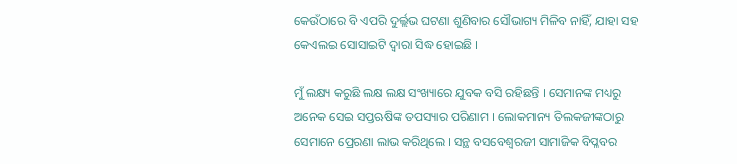କେଉଁଠାରେ ବି ଏପରି ଦୁର୍ଲ୍ଲଭ ଘଟଣା ଶୁଣିବାର ସୌଭାଗ୍ୟ ମିଳିବ ନାହିଁ, ଯାହା ସହ କେଏଲଇ ସୋସାଇଟି ଦ୍ୱାରା ସିଦ୍ଧ ହୋଇଛି ।

ମୁଁ ଲକ୍ଷ୍ୟ କରୁଛି ଲକ୍ଷ ଲକ୍ଷ ସଂଖ୍ୟାରେ ଯୁବକ ବସି ରହିଛନ୍ତି । ସେମାନଙ୍କ ମଧ୍ୟରୁ ଅନେକ ସେଇ ସପ୍ତଋଷିଙ୍କ ତପସ୍ୟାର ପରିଣାମ । ଲୋକମାନ୍ୟ ତିଲକଜୀଙ୍କଠାରୁ ସେମାନେ ପ୍ରେରଣା ଲାଭ କରିଥିଲେ । ସନ୍ଥ ବସବେଶ୍ଵରଜୀ ସାମାଜିକ ବିପ୍ଳବର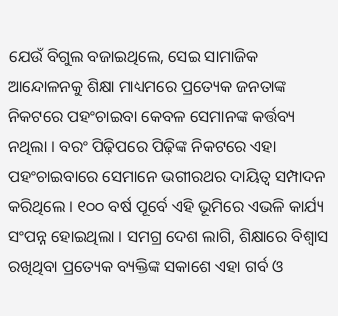ଯେଉଁ ବିଗୁଲ ବଜାଇଥିଲେ, ସେଇ ସାମାଜିକ ଆନ୍ଦୋଳନକୁ ଶିକ୍ଷା ମାଧ୍ୟମରେ ପ୍ରତ୍ୟେକ ଜନତାଙ୍କ ନିକଟରେ ପହଂଚାଇବା କେବଳ ସେମାନଙ୍କ କର୍ତ୍ତବ୍ୟ ନଥିଲା । ବରଂ ପିଢ଼ିପରେ ପିଢ଼ିଙ୍କ ନିକଟରେ ଏହା ପହଂଚାଇବାରେ ସେମାନେ ଭଗୀରଥର ଦାୟିତ୍ଵ ସମ୍ପାଦନ କରିଥିଲେ । ୧୦୦ ବର୍ଷ ପୂର୍ବେ ଏହି ଭୂମିରେ ଏଭଳି କାର୍ଯ୍ୟ ସଂପନ୍ନ ହୋଇଥିଲା । ସମଗ୍ର ଦେଶ ଲାଗି, ଶିକ୍ଷାରେ ବିଶ୍ଵାସ ରଖିଥିବା ପ୍ରତ୍ୟେକ ବ୍ୟକ୍ତିଙ୍କ ସକାଶେ ଏହା ଗର୍ବ ଓ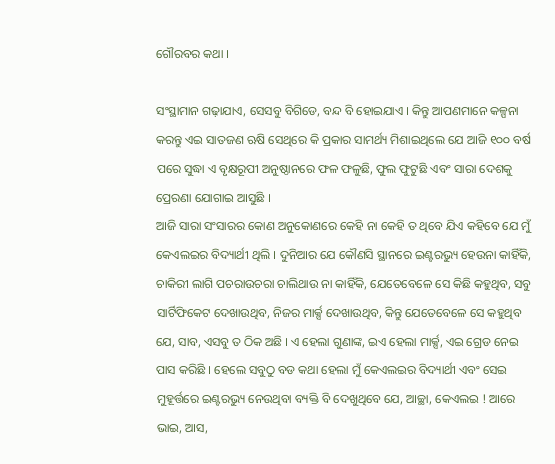ଗୌରବର କଥା ।

ସଂସ୍ଥାମାନ ଗଢ଼ାଯାଏ, ସେସବୁ ବିଗିଡେ, ବନ୍ଦ ବି ହୋଇଯାଏ । କିନ୍ତୁ ଆପଣମାନେ କଳ୍ପନା କରନ୍ତୁ ଏଇ ସାତଜଣ ଋଷି ସେଥିରେ କି ପ୍ରକାର ସାମର୍ଥ୍ୟ ମିଶାଇଥିଲେ ଯେ ଆଜି ୧୦୦ ବର୍ଷ ପରେ ସୁଦ୍ଧା ଏ ବୃକ୍ଷରୂପୀ ଅନୁଷ୍ଠାନରେ ଫଳ ଫଳୁଛି, ଫୁଲ ଫୁଟୁଛି ଏବଂ ସାରା ଦେଶକୁ ପ୍ରେରଣା ଯୋଗାଇ ଆସୁଛି ।
ଆଜି ସାରା ସଂସାରର କୋଣ ଅନୁକୋଣରେ କେହି ନା କେହି ତ ଥିବେ ଯିଏ କହିବେ ଯେ ମୁଁ କେଏଲଇର ବିଦ୍ୟାର୍ଥୀ ଥିଲି । ଦୁନିଆର ଯେ କୌଣସି ସ୍ଥାନରେ ଇଣ୍ଟରଭ୍ୟୁ ହେଉନା କାହିଁକି, ଚାକିରୀ ଲାଗି ପଚରାଉଚରା ଚାଲିଥାଉ ନା କାହିଁକି, ଯେତେବେଳେ ସେ କିଛି କହୁଥିବ, ସବୁ ସାର୍ଟିଫିକେଟ ଦେଖାଉଥିବ, ନିଜର ମାର୍କ୍ସ ଦେଖାଉଥିବ, କିନ୍ତୁ ଯେତେବେଳେ ସେ କହୁଥିବ ଯେ, ସାବ, ଏସବୁ ତ ଠିକ ଅଛି । ଏ ହେଲା ଗୁଣାଙ୍କ, ଇଏ ହେଲା ମାର୍କ୍ସ, ଏଇ ଗ୍ରେଡ ନେଇ ପାସ କରିଛି । ହେଲେ ସବୁଠୁ ବଡ କଥା ହେଲା ମୁଁ କେଏଲଇର ବିଦ୍ୟାର୍ଥୀ ଏବଂ ସେଇ ମୁହୂର୍ତ୍ତରେ ଇଣ୍ଟରଭ୍ୟୁ ନେଉଥିବା ବ୍ୟକ୍ତି ବି ଦେଖୁଥିବେ ଯେ, ଆଚ୍ଛା, କେଏଲଇ ! ଆରେ ଭାଇ, ଆସ,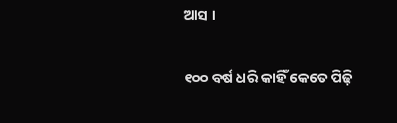ଆସ ।

୧୦୦ ବର୍ଷ ଧରି କାହିଁ କେତେ ପିଢ଼ି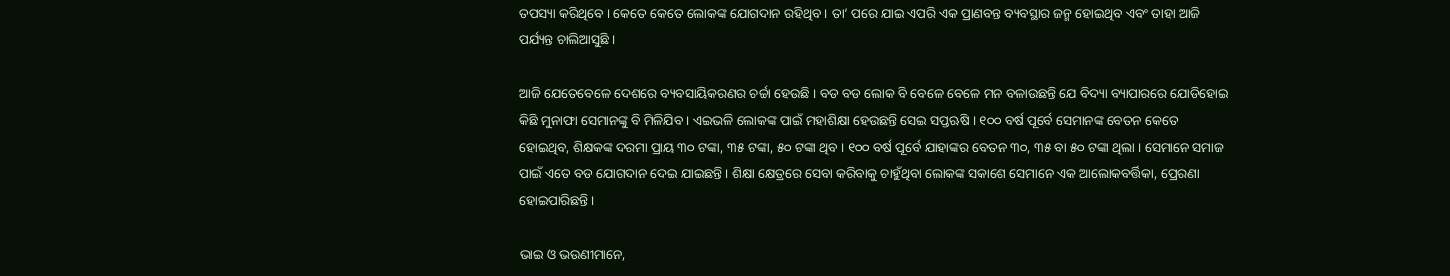ତପସ୍ୟା କରିଥିବେ । କେତେ କେତେ ଲୋକଙ୍କ ଯୋଗଦାନ ରହିଥିବ । ତା’ ପରେ ଯାଇ ଏପରି ଏକ ପ୍ରାଣବନ୍ତ ବ୍ୟବସ୍ଥାର ଜନ୍ମ ହୋଇଥିବ ଏବଂ ତାହା ଆଜି ପର୍ଯ୍ୟନ୍ତ ଚାଲିଆସୁଛି ।

ଆଜି ଯେତେବେଳେ ଦେଶରେ ବ୍ୟବସାୟିକରଣର ଚର୍ଚ୍ଚା ହେଉଛି । ବଡ ବଡ ଲୋକ ବି ବେଳେ ବେଳେ ମନ ବଳାଉଛନ୍ତି ଯେ ବିଦ୍ୟା ବ୍ୟାପାରରେ ଯୋଡିହୋଇ କିଛି ମୁନାଫା ସେମାନଙ୍କୁ ବି ମିଳିଯିବ । ଏଇଭଳି ଲୋକଙ୍କ ପାଇଁ ମହାଶିକ୍ଷା ହେଉଛନ୍ତି ସେଇ ସପ୍ତଋଷି । ୧୦୦ ବର୍ଷ ପୂର୍ବେ ସେମାନଙ୍କ ବେତନ କେତେ ହୋଇଥିବ, ଶିକ୍ଷକଙ୍କ ଦରମା ପ୍ରାୟ ୩୦ ଟଙ୍କା, ୩୫ ଟଙ୍କା, ୫୦ ଟଙ୍କା ଥିବ । ୧୦୦ ବର୍ଷ ପୂର୍ବେ ଯାହାଙ୍କର ବେତନ ୩୦, ୩୫ ବା ୫୦ ଟଙ୍କା ଥିଲା । ସେମାନେ ସମାଜ ପାଇଁ ଏତେ ବଡ ଯୋଗଦାନ ଦେଇ ଯାଇଛନ୍ତି । ଶିକ୍ଷା କ୍ଷେତ୍ରରେ ସେବା କରିବାକୁ ଚାହୁଁଥିବା ଲୋକଙ୍କ ସକାଶେ ସେମାନେ ଏକ ଆଲୋକବର୍ତ୍ତିକା, ପ୍ରେରଣା ହୋଇପାରିଛନ୍ତି ।

ଭାଇ ଓ ଭଉଣୀମାନେ,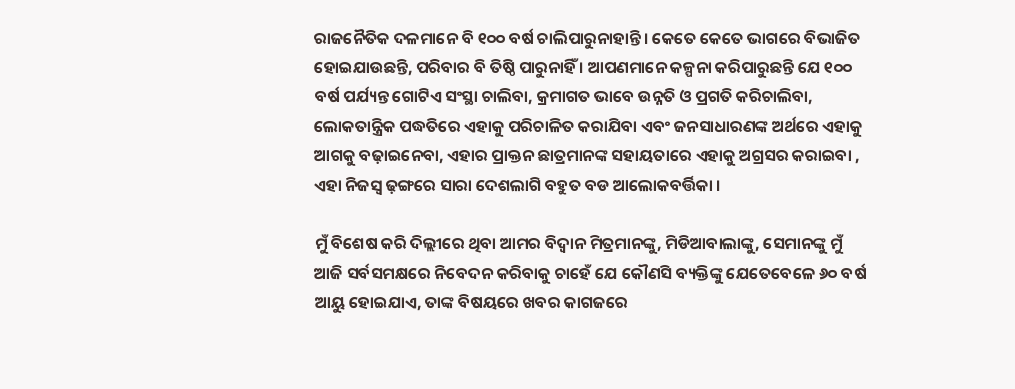ରାଜନୈତିକ ଦଳମାନେ ବି ୧୦୦ ବର୍ଷ ଚାଲିପାରୁନାହାନ୍ତି । କେତେ କେତେ ଭାଗରେ ବିଭାଜିତ ହୋଇଯାଉଛନ୍ତି, ପରିବାର ବି ତିଷ୍ଠି ପାରୁନାହିଁ । ଆପଣମାନେ କଳ୍ପନା କରିପାରୁଛନ୍ତି ଯେ ୧୦୦ ବର୍ଷ ପର୍ଯ୍ୟନ୍ତ ଗୋଟିଏ ସଂସ୍ଥା ଚାଲିବା, କ୍ରମାଗତ ଭାବେ ଉନ୍ନତି ଓ ପ୍ରଗତି କରିଚାଲିବା, ଲୋକତାନ୍ତ୍ରିକ ପଦ୍ଧତିରେ ଏହାକୁ ପରିଚାଳିତ କରାଯିବା ଏବଂ ଜନସାଧାରଣଙ୍କ ଅର୍ଥରେ ଏହାକୁ ଆଗକୁ ବଢ଼ାଇନେବା, ଏହାର ପ୍ରାକ୍ତନ ଛାତ୍ରମାନଙ୍କ ସହାୟତାରେ ଏହାକୁ ଅଗ୍ରସର କରାଇବା , ଏହା ନିଜସ୍ଵ ଢ଼ଙ୍ଗରେ ସାରା ଦେଶଲାଗି ବହୁତ ବଡ ଆଲୋକବର୍ତ୍ତିକା ।

ମୁଁ ବିଶେଷ କରି ଦିଲ୍ଲୀରେ ଥିବା ଆମର ବିଦ୍ୱାନ ମିତ୍ରମାନଙ୍କୁ, ମିଡିଆବାଲାଙ୍କୁ, ସେମାନଙ୍କୁ ମୁଁ ଆଜି ସର୍ବସମକ୍ଷରେ ନିବେଦନ କରିବାକୁ ଚାହେଁ ଯେ କୌଣସି ବ୍ୟକ୍ତିଙ୍କୁ ଯେତେବେଳେ ୬୦ ବର୍ଷ ଆୟୁ ହୋଇଯାଏ, ତାଙ୍କ ବିଷୟରେ ଖବର କାଗଜରେ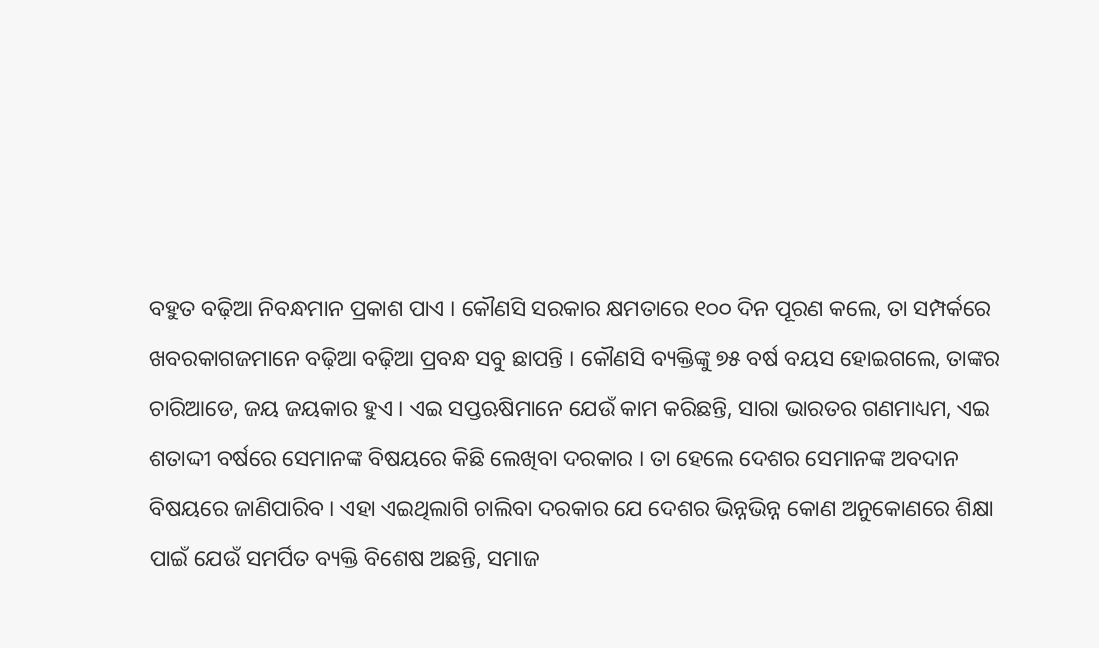ବହୁତ ବଢ଼ିଆ ନିବନ୍ଧମାନ ପ୍ରକାଶ ପାଏ । କୌଣସି ସରକାର କ୍ଷମତାରେ ୧୦୦ ଦିନ ପୂରଣ କଲେ, ତା ସମ୍ପର୍କରେ ଖବରକାଗଜମାନେ ବଢ଼ିଆ ବଢ଼ିଆ ପ୍ରବନ୍ଧ ସବୁ ଛାପନ୍ତି । କୌଣସି ବ୍ୟକ୍ତିଙ୍କୁ ୭୫ ବର୍ଷ ବୟସ ହୋଇଗଲେ, ତାଙ୍କର ଚାରିଆଡେ, ଜୟ ଜୟକାର ହୁଏ । ଏଇ ସପ୍ତଋଷିମାନେ ଯେଉଁ କାମ କରିଛନ୍ତି, ସାରା ଭାରତର ଗଣମାଧ୍ୟମ, ଏଇ ଶତାଦ୍ଦୀ ବର୍ଷରେ ସେମାନଙ୍କ ବିଷୟରେ କିଛି ଲେଖିବା ଦରକାର । ତା ହେଲେ ଦେଶର ସେମାନଙ୍କ ଅବଦାନ ବିଷୟରେ ଜାଣିପାରିବ । ଏହା ଏଇଥିଲାଗି ଚାଲିବା ଦରକାର ଯେ ଦେଶର ଭିନ୍ନଭିନ୍ନ କୋଣ ଅନୁକୋଣରେ ଶିକ୍ଷା ପାଇଁ ଯେଉଁ ସମର୍ପିତ ବ୍ୟକ୍ତି ବିଶେଷ ଅଛନ୍ତି, ସମାଜ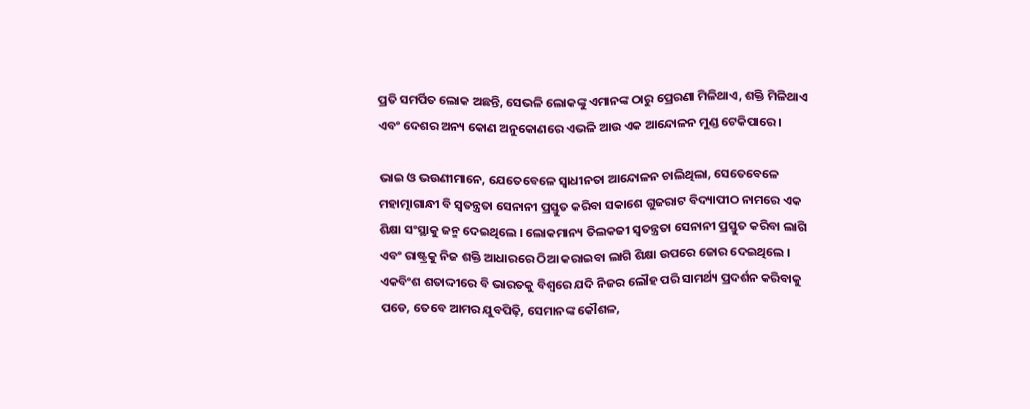ପ୍ରତି ସମର୍ପିତ ଲୋକ ଅଛନ୍ତି, ସେଭଳି ଲୋକଙ୍କୁ ଏମାନଙ୍କ ଠାରୁ ପ୍ରେରଣା ମିଳିଥାଏ, ଶକ୍ତି ମିଳିଥାଏ ଏବଂ ଦେଶର ଅନ୍ୟ କୋଣ ଅନୁକୋଣରେ ଏଭଳି ଆଉ ଏକ ଆନ୍ଦୋଳନ ମୁଣ୍ଡ ଟେକିପାରେ ।

ଭାଇ ଓ ଭଉଣୀମାନେ, ଯେତେବେଳେ ସ୍ଵାଧୀନତା ଆନ୍ଦୋଳନ ଚାଲିଥିଲା, ସେତେବେଳେ ମହାତ୍ମାଗାନ୍ଧୀ ବି ସ୍ଵତନ୍ତ୍ରତା ସେନାନୀ ପ୍ରସ୍ତୁତ କରିବା ସକାଶେ ଗୁଜରାଟ ବିଦ୍ୟାପୀଠ ନାମରେ ଏକ ଶିକ୍ଷା ସଂସ୍ଥାକୁ ଜନ୍ମ ଦେଇଥିଲେ । ଲୋକମାନ୍ୟ ତିଲକଜୀ ସ୍ଵତନ୍ତ୍ରତା ସେନାନୀ ପ୍ରସ୍ତୁତ କରିବା ଲାଗି ଏବଂ ରାଷ୍ଟ୍ରକୁ ନିଜ ଶକ୍ତି ଆଧାରରେ ଠିଆ କରାଇବା ଲାଗି ଶିକ୍ଷା ଉପରେ ଜୋର ଦେଇଥିଲେ । ଏକବିଂଶ ଶତାଦ୍ଦୀରେ ବି ଭାରତକୁ ବିଶ୍ଵରେ ଯଦି ନିଜର ଲୌହ ପରି ସାମର୍ଥ୍ୟ ପ୍ରଦର୍ଶନ କରିବାକୁ ପଡେ, ତେବେ ଆମର ଯୁବପିଢ଼ି, ସେମାନଙ୍କ କୌଶଳ,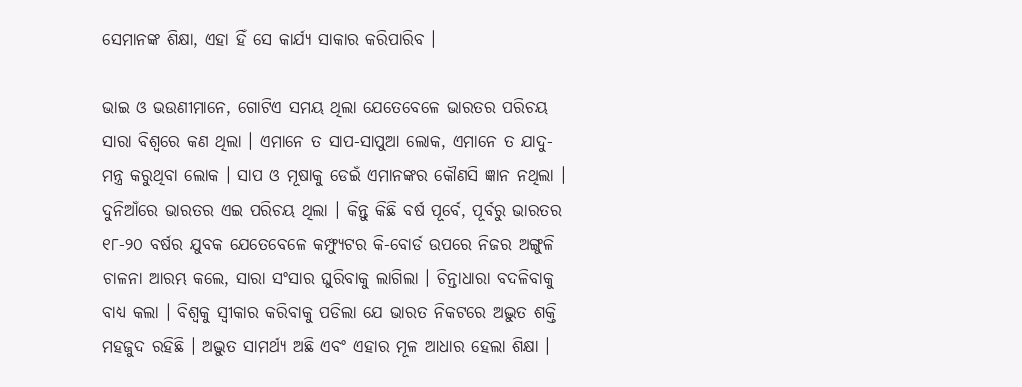ସେମାନଙ୍କ ଶିକ୍ଷା, ଏହା ହିଁ ସେ କାର୍ଯ୍ୟ ସାକାର କରିପାରିବ ।

ଭାଇ ଓ ଭଉଣୀମାନେ, ଗୋଟିଏ ସମୟ ଥିଲା ଯେତେବେଳେ ଭାରତର ପରିଚୟ ସାରା ବିଶ୍ଵରେ କଣ ଥିଲା । ଏମାନେ ତ ସାପ-ସାପୁଆ ଲୋକ, ଏମାନେ ତ ଯାଦୁ-ମନ୍ତ୍ର କରୁଥିବା ଲୋକ । ସାପ ଓ ମୂଷାକୁ ଡେଇଁ ଏମାନଙ୍କର କୌଣସି ଜ୍ଞାନ ନଥିଲା । ଦୁନିଆଁରେ ଭାରତର ଏଇ ପରିଚୟ ଥିଲା । କିନ୍ତୁ କିଛି ବର୍ଷ ପୂର୍ବେ, ପୂର୍ବରୁ ଭାରତର ୧୮-୨୦ ବର୍ଷର ଯୁବକ ଯେତେବେଳେ କମ୍ଫ୍ୟୁଟର କି-ବୋର୍ଡ ଉପରେ ନିଜର ଅଙ୍ଗୁଳି ଚାଳନା ଆରମ୍ଭ କଲେ, ସାରା ସଂସାର ଘୁରିବାକୁ ଲାଗିଲା । ଚିନ୍ତାଧାରା ବଦଳିବାକୁ ବାଧ୍ୟ କଲା । ବିଶ୍ଵକୁ ସ୍ଵୀକାର କରିବାକୁ ପଡିଲା ଯେ ଭାରତ ନିକଟରେ ଅଦ୍ଭୁତ ଶକ୍ତି ମହଜୁଦ ରହିଛି । ଅଦ୍ଭୁତ ସାମର୍ଥ୍ୟ ଅଛି ଏବଂ ଏହାର ମୂଳ ଆଧାର ହେଲା ଶିକ୍ଷା ।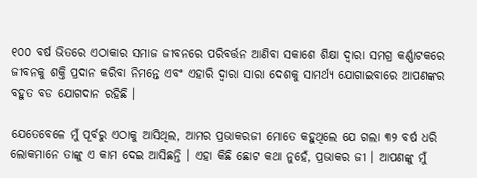୧୦୦ ବର୍ଷ ଭିତରେ ଏଠାକାର ସମାଜ ଜୀବନରେ ପରିବର୍ତ୍ତନ ଆଣିବା ସକାଶେ ଶିକ୍ଷା ଦ୍ୱାରା ସମଗ୍ର କର୍ଣ୍ଣାଟକରେ ଜୀବନକୁ ଶକ୍ତି ପ୍ରଦାନ କରିବା ନିମନ୍ତେ ଏବଂ ଏହାରି ଦ୍ୱାରା ସାରା ଦେଶକୁ ସାମର୍ଥ୍ୟ ଯୋଗାଇବାରେ ଆପଣଙ୍କର ବହୁତ ବଡ ଯୋଗଦାନ ରହିଛି ।

ଯେତେବେଳେ ମୁଁ ପୂର୍ବରୁ ଏଠାକୁ ଆସିଥିଲ, ଆମର ପ୍ରଭାକରଜୀ ମୋତେ କହୁଥିଲେ ଯେ ଗଲା ୩୨ ବର୍ଷ ଧରି ଲୋକମାନେ ତାଙ୍କୁ ଏ କାମ ଦେଇ ଆସିଛନ୍ତି । ଏହା କିଛି ଛୋଟ କଥା ନୁହେଁ, ପ୍ରଭାକର ଜୀ । ଆପଣଙ୍କୁ ମୁଁ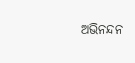ଅଭିନନ୍ଦନ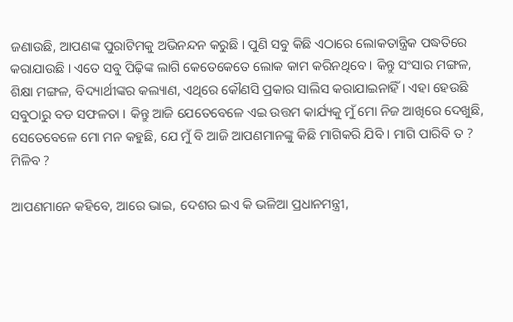ଜଣାଉଛି, ଆପଣଙ୍କ ପୁରାଟିମକୁ ଅଭିନନ୍ଦନ କରୁଛି । ପୁଣି ସବୁ କିଛି ଏଠାରେ ଲୋକତାନ୍ତ୍ରିକ ପଦ୍ଧତିରେ କରାଯାଉଛି । ଏତେ ସବୁ ପିଢ଼ିଙ୍କ ଲାଗି କେତେକେତେ ଲୋକ କାମ କରିନଥିବେ । କିନ୍ତୁ ସଂସାର ମଙ୍ଗଳ, ଶିକ୍ଷା ମଙ୍ଗଳ, ବିଦ୍ୟାର୍ଥୀଙ୍କର କଲ୍ୟାଣ, ଏଥିରେ କୌଣସି ପ୍ରକାର ସାଲିସ କରାଯାଇନାହିଁ । ଏହା ହେଉଛି ସବୁଠାରୁ ବଡ ସଫଳତା । କିନ୍ତୁ ଆଜି ଯେତେବେଳେ ଏଇ ଉତ୍ତମ କାର୍ଯ୍ୟକୁ ମୁଁ ମୋ ନିଜ ଆଖିରେ ଦେଖୁଛି, ସେତେବେଳେ ମୋ ମନ କହୁଛି, ଯେ ମୁଁ ବି ଆଜି ଆପଣମାନଙ୍କୁ କିଛି ମାଗିକରି ଯିବି । ମାଗି ପାରିବି ତ ? ମିଳିବ ?

ଆପଣମାନେ କହିବେ, ଆରେ ଭାଇ, ଦେଶର ଇଏ କି ଭଳିଆ ପ୍ରଧାନମନ୍ତ୍ରୀ,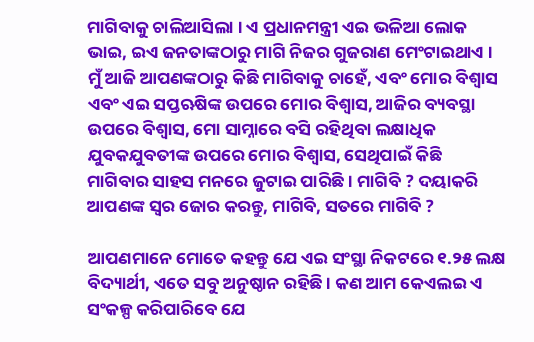ମାଗିବାକୁ ଚାଲିଆସିଲା । ଏ ପ୍ରଧାନମନ୍ତ୍ରୀ ଏଇ ଭଳିଆ ଲୋକ ଭାଇ, ଇଏ ଜନତାଙ୍କଠାରୁ ମାଗି ନିଜର ଗୁଜରାଣ ମେଂଟାଇଥାଏ । ମୁଁ ଆଜି ଆପଣଙ୍କଠାରୁ କିଛି ମାଗିବାକୁ ଚାହେଁ, ଏବଂ ମୋର ବିଶ୍ଵାସ ଏବଂ ଏଇ ସପ୍ତଋଷିଙ୍କ ଉପରେ ମୋର ବିଶ୍ଵାସ, ଆଜିର ବ୍ୟବସ୍ଥା ଉପରେ ବିଶ୍ଵାସ, ମୋ ସାମ୍ନାରେ ବସି ରହିଥିବା ଲକ୍ଷାଧିକ ଯୁବକଯୁବତୀଙ୍କ ଉପରେ ମୋର ବିଶ୍ଵାସ, ସେଥିପାଇଁ କିଛି ମାଗିବାର ସାହସ ମନରେ ଜୁଟାଇ ପାରିଛି । ମାଗିବି ? ଦୟାକରି ଆପଣଙ୍କ ସ୍ଵର ଜୋର କରନ୍ତୁ, ମାଗିବି, ସତରେ ମାଗିବି ?

ଆପଣମାନେ ମୋତେ କହନ୍ତୁ ଯେ ଏଇ ସଂସ୍ଥା ନିକଟରେ ୧.୨୫ ଲକ୍ଷ ବିଦ୍ୟାର୍ଥୀ, ଏତେ ସବୁ ଅନୁଷ୍ଠାନ ରହିଛି । କଣ ଆମ କେଏଲଇ ଏ ସଂକଳ୍ପ କରିପାରିବେ ଯେ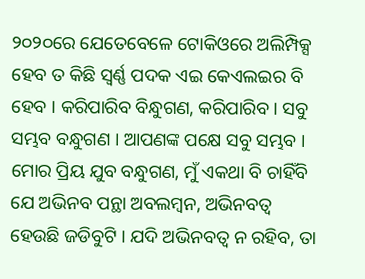୨୦୨୦ରେ ଯେତେବେଳେ ଟୋକିଓରେ ଅଲିମ୍ପିକ୍ସ ହେବ ତ କିଛି ସ୍ଵର୍ଣ୍ଣ ପଦକ ଏଇ କେଏଲଇର ବି ହେବ । କରିପାରିବ ବିନ୍ଧୁଗଣ, କରିପାରିବ । ସବୁ ସମ୍ଭବ ବନ୍ଧୁଗଣ । ଆପଣଙ୍କ ପକ୍ଷେ ସବୁ ସମ୍ଭବ । ମୋର ପ୍ରିୟ ଯୁବ ବନ୍ଧୁଗଣ, ମୁଁ ଏକଥା ବି ଚାହିଁବି ଯେ ଅଭିନବ ପନ୍ଥା ଅବଲମ୍ବନ, ଅଭିନବତ୍ଵ ହେଉଛି ଜଡିବୁଟି । ଯଦି ଅଭିନବତ୍ଵ ନ ରହିବ, ତା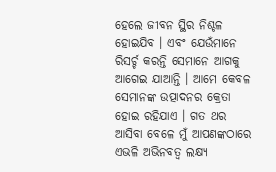ହେଲେ ଜୀବନ ସ୍ଥିର ନିଶ୍ଚଳ ହୋଇଯିବ । ଏବଂ ଯେଉଁମାନେ ରିସର୍ଚ୍ଚ କରନ୍ତି ସେମାନେ ଆଗକୁ ଆଗେଇ ଯାଆନ୍ତି । ଆମେ କେବଳ ସେମାନଙ୍କ ଉତ୍ପାଦନର କ୍ରେତା ହୋଇ ରହିଯାଏ । ଗତ ଥର ଆସିବା ବେଳେ ମୁଁ ଆପଣଙ୍କଠାରେ ଏଭଳି ଅଭିନବତ୍ଵ ଲକ୍ଷ୍ୟ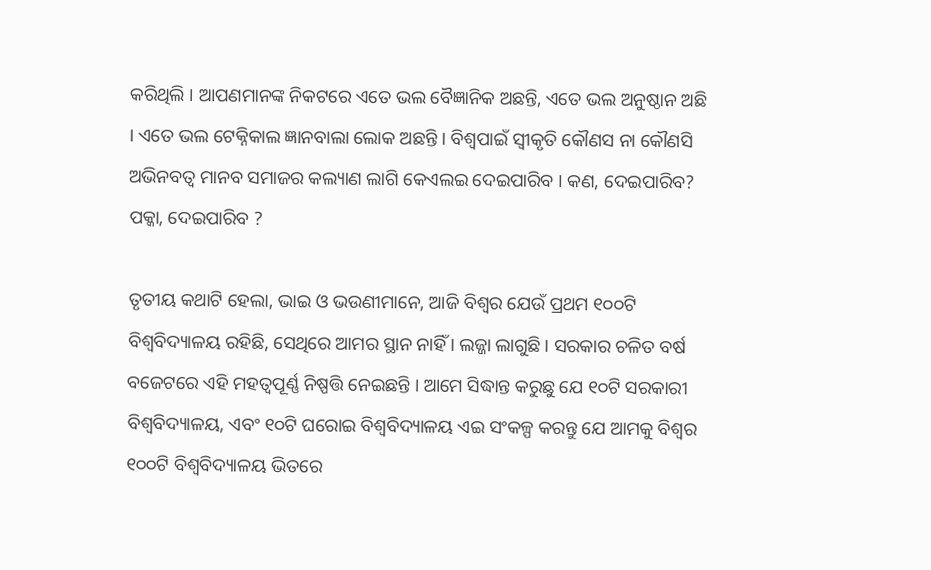କରିଥିଲି । ଆପଣମାନଙ୍କ ନିକଟରେ ଏତେ ଭଲ ବୈଜ୍ଞାନିକ ଅଛନ୍ତି, ଏତେ ଭଲ ଅନୁଷ୍ଠାନ ଅଛି । ଏତେ ଭଲ ଟେକ୍ନିକାଲ ଜ୍ଞାନବାଲା ଲୋକ ଅଛନ୍ତି । ବିଶ୍ଵପାଇଁ ସ୍ଵୀକୃତି କୌଣସ ନା କୌଣସି ଅଭିନବତ୍ଵ ମାନବ ସମାଜର କଲ୍ୟାଣ ଲାଗି କେଏଲଇ ଦେଇପାରିବ । କଣ, ଦେଇପାରିବ? ପକ୍କା, ଦେଇପାରିବ ?

ତୃତୀୟ କଥାଟି ହେଲା, ଭାଇ ଓ ଭଉଣୀମାନେ, ଆଜି ବିଶ୍ଵର ଯେଉଁ ପ୍ରଥମ ୧୦୦ଟି ବିଶ୍ଵବିଦ୍ୟାଳୟ ରହିଛି, ସେଥିରେ ଆମର ସ୍ଥାନ ନାହିଁ । ଲଜ୍ଜା ଲାଗୁଛି । ସରକାର ଚଳିତ ବର୍ଷ ବଜେଟରେ ଏହି ମହତ୍ଵପୂର୍ଣ୍ଣ ନିଷ୍ପତ୍ତି ନେଇଛନ୍ତି । ଆମେ ସିଦ୍ଧାନ୍ତ କରୁଛୁ ଯେ ୧୦ଟି ସରକାରୀ ବିଶ୍ଵବିଦ୍ୟାଳୟ, ଏବଂ ୧୦ଟି ଘରୋଇ ବିଶ୍ଵବିଦ୍ୟାଳୟ ଏଇ ସଂକଳ୍ପ କରନ୍ତୁ ଯେ ଆମକୁ ବିଶ୍ଵର ୧୦୦ଟି ବିଶ୍ଵବିଦ୍ୟାଳୟ ଭିତରେ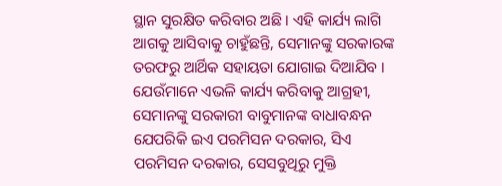ସ୍ଥାନ ସୁରକ୍ଷିତ କରିବାର ଅଛି । ଏହି କାର୍ଯ୍ୟ ଲାଗି ଆଗକୁ ଆସିବାକୁ ଚାହୁଁଛନ୍ତି, ସେମାନଙ୍କୁ ସରକାରଙ୍କ ତରଫରୁ ଆର୍ଥିକ ସହାୟତା ଯୋଗାଇ ଦିଆଯିବ । ଯେଉଁମାନେ ଏଭଳି କାର୍ଯ୍ୟ କରିବାକୁ ଆଗ୍ରହୀ, ସେମାନଙ୍କୁ ସରକାରୀ ବାବୁମାନଙ୍କ ବାଧାବନ୍ଧନ ଯେପରିକି ଇଏ ପରମିସନ ଦରକାର, ସିଏ ପରମିସନ ଦରକାର, ସେସବୁଥିରୁ ମୁକ୍ତି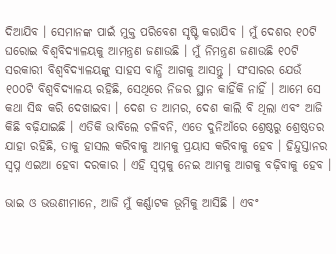ଦିଆଯିବ । ସେମାନଙ୍କ ପାଇଁ ମୁକ୍ତ ପରିବେଶ ସୃଷ୍ଟି କରାଯିବ । ମୁଁ ଦେଶର ୧୦ଟି ଘରୋଇ ବିଶ୍ଵବିଦ୍ୟାଳୟକୁ ଆମନ୍ତ୍ରଣ ଜଣାଉଛି । ମୁଁ ନିମନ୍ତ୍ରଣ ଜଣାଉଛି ୧୦ଟି ସରକାରୀ ବିଶ୍ଵବିଦ୍ୟାଳୟଙ୍କୁ ସାହସ ବାନ୍ଧି ଆଗକୁ ଆସନ୍ତୁ । ସଂସାରର ଯେଉଁ ୧୦୦ଟି ବିଶ୍ଵବିଦ୍ୟାଳୟ ରହିଛି, ସେଥିରେ ନିଜର ସ୍ଥାନ କାହିଁକି ନାହିଁ । ଆମେ ସେ କଥା ସିଦ୍ଧ କରି ଦେଖାଇବା । ଦେଶ ତ ଆମର, ଦେଶ କାଲି ବି ଥିଲା ଏବଂ ଆଜି କିଛି ବଢ଼ିଯାଇଛି । ଏତିକି ଭାବିଲେ ଚଳିବନି, ଏତେ ଦୁନିଆଁରେ ଶ୍ରେଷ୍ଠରୁ ଶ୍ରେଷ୍ଠତର ଯାହା ରହିଛି, ତାକୁ ହାସଲ କରିବାକୁ ଆମକୁ ପ୍ରୟାସ କରିବାକୁ ହେବ । ହିନ୍ଦୁସ୍ତାନର ସ୍ଵପ୍ନ ଏଇଆ ହେବା ଦରକାର । ଏହି ସ୍ଵପ୍ନକୁ ନେଇ ଆମକୁ ଆଗକୁ ବଢ଼ିବାକୁ ହେବ ।

ଭାଇ ଓ ଭଉଣୀମାନେ, ଆଜି ମୁଁ କର୍ଣ୍ଣାଟକ ଭୂମିକୁ ଆସିଛି । ଏବଂ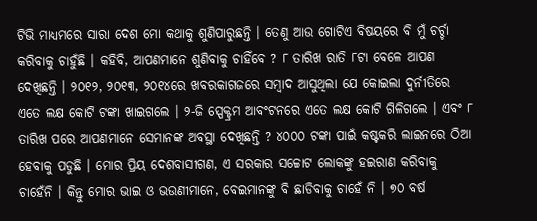ଟିଭି ମାଧ୍ୟମରେ ସାରା ଦେଶ ମୋ କଥାକୁ ଶୁଣିପାରୁଛନ୍ତି । ତେଣୁ ଆଉ ଗୋଟିଏ ବିଷୟରେ ବି ମୁଁ ଚର୍ଚ୍ଚା କରିବାକୁ ଚାହୁଁଛି । କହିବି, ଆପଣମାନେ ଶୁଣିବାକୁ ଚାହିଁବେ ? ୮ ତାରିଖ ରାତି ୮ଟା ବେଳେ ଆପଣ ଦେଖିଛନ୍ତି । ୨୦୧୨, ୨୦୧୩, ୨୦୧୪ରେ ଖବରକାଗଜରେ ସମ୍ବାଦ ଆସୁଥିଲା ଯେ କୋଇଲା ଦୁର୍ନୀତିରେ ଏତେ ଲକ୍ଷ କୋଟି ଟଙ୍କା ଖାଇଗଲେ । ୨-ଜି ସ୍ପେକ୍ଟ୍ରମ ଆବଂଟନରେ ଏତେ ଲକ୍ଷ କୋଟି ଗିଳିଗଲେ । ଏବଂ ୮ ତାରିଖ ପରେ ଆପଣମାନେ ସେମାନଙ୍କ ଅବସ୍ଥା ଦେଖିଛନ୍ତି ? ୪୦୦୦ ଟଙ୍କା ପାଇଁ କଷ୍ଟକରି ଲାଇନରେ ଠିଆ ହେବାକୁ ପଡୁଛି । ମୋର ପ୍ରିୟ ଦେଶବାସୀଗଣ, ଏ ସରକାର ସଚ୍ଚୋଟ ଲୋକଙ୍କୁ ହଇରାଣ କରିବାକୁ ଚାହେଁନି । କିନ୍ତୁ ମୋର ଭାଇ ଓ ଭଉଣୀମାନେ, ବେଇମାନଙ୍କୁ ବି ଛାଡିବାକୁ ଚାହେଁ ନି । ୭୦ ବର୍ଷ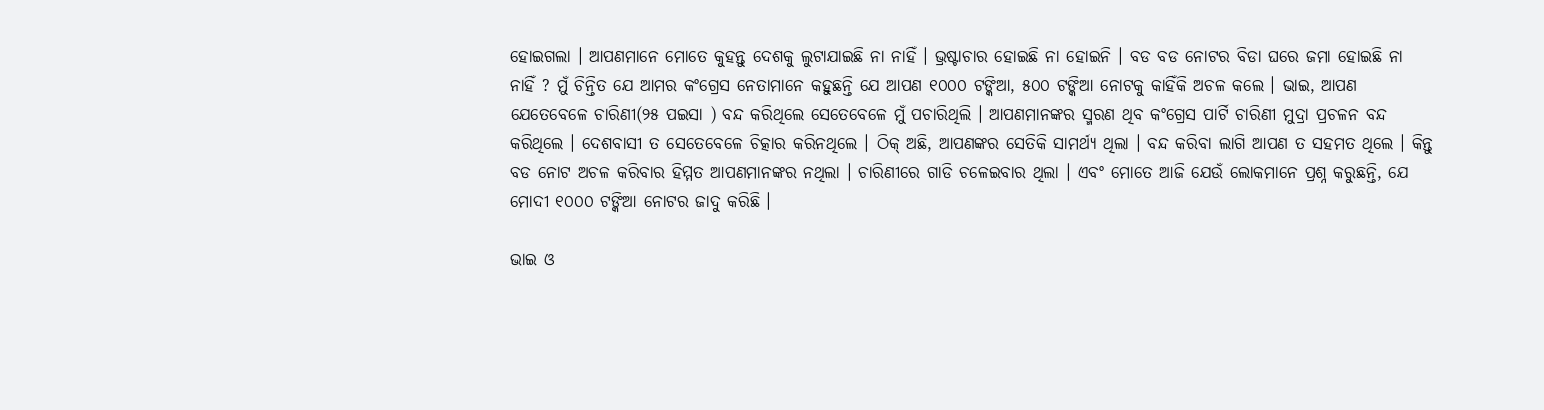ହୋଇଗଲା । ଆପଣମାନେ ମୋତେ କୁହନ୍ତୁ ଦେଶକୁ ଲୁଟାଯାଇଛି ନା ନାହିଁ । ଭ୍ରଷ୍ଟାଚାର ହୋଇଛି ନା ହୋଇନି । ବଡ ବଡ ନୋଟର ବିଡା ଘରେ ଜମା ହୋଇଛି ନା ନାହିଁ ? ମୁଁ ଚିନ୍ତିତ ଯେ ଆମର କଂଗ୍ରେସ ନେତାମାନେ କହୁଛନ୍ତି ଯେ ଆପଣ ୧୦୦୦ ଟଙ୍କିଆ, ୫୦୦ ଟଙ୍କିଆ ନୋଟକୁ କାହିଁକି ଅଚଳ କଲେ । ଭାଇ, ଆପଣ ଯେତେବେଳେ ଚାରିଣୀ(୨୫ ପଇସା ) ବନ୍ଦ କରିଥିଲେ ସେତେବେଳେ ମୁଁ ପଚାରିଥିଲି । ଆପଣମାନଙ୍କର ସ୍ମରଣ ଥିବ କଂଗ୍ରେସ ପାର୍ଟି ଚାରିଣୀ ମୁଦ୍ରା ପ୍ରଚଳନ ବନ୍ଦ କରିଥିଲେ । ଦେଶବାସୀ ତ ସେତେବେଳେ ଚିତ୍କାର କରିନଥିଲେ । ଠିକ୍ ଅଛି, ଆପଣଙ୍କର ସେତିକି ସାମର୍ଥ୍ୟ ଥିଲା । ବନ୍ଦ କରିବା ଲାଗି ଆପଣ ତ ସହମତ ଥିଲେ । କିନ୍ତୁ ବଡ ନୋଟ ଅଚଳ କରିବାର ହିମ୍ମତ ଆପଣମାନଙ୍କର ନଥିଲା । ଚାରିଣୀରେ ଗାଡି ଚଳେଇବାର ଥିଲା । ଏବଂ ମୋତେ ଆଜି ଯେଉଁ ଲୋକମାନେ ପ୍ରଶ୍ନ କରୁଛନ୍ତି, ଯେ ମୋଦୀ ୧୦୦୦ ଟଙ୍କିଆ ନୋଟର ଜାଦୁ କରିଛି ।

ଭାଇ ଓ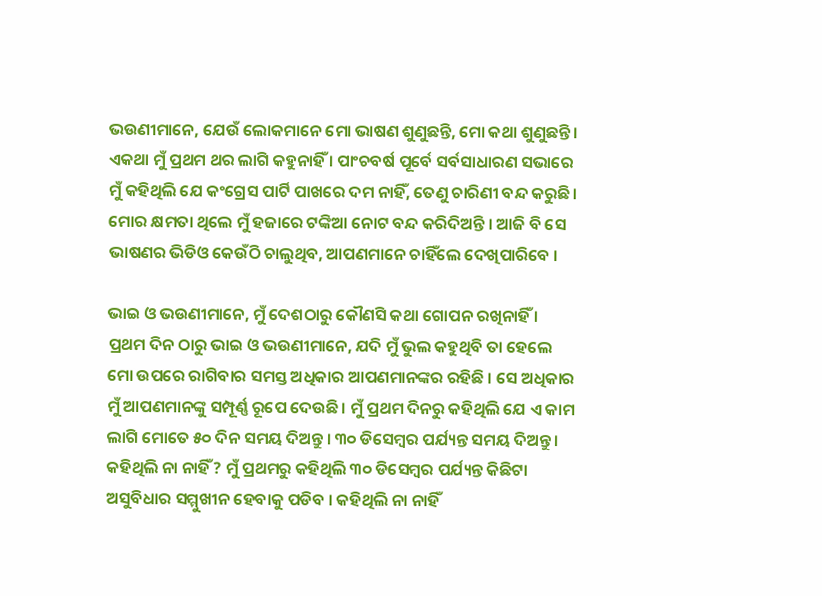ଭଉଣୀମାନେ, ଯେଉଁ ଲୋକମାନେ ମୋ ଭାଷଣ ଶୁଣୁଛନ୍ତି, ମୋ କଥା ଶୁଣୁଛନ୍ତି । ଏକଥା ମୁଁ ପ୍ରଥମ ଥର ଲାଗି କହୁନାହିଁ । ପାଂଚବର୍ଷ ପୂର୍ବେ ସର୍ବସାଧାରଣ ସଭାରେ ମୁଁ କହିଥିଲି ଯେ କଂଗ୍ରେସ ପାର୍ଟି ପାଖରେ ଦମ ନାହିଁ, ତେଣୁ ଚାରିଣୀ ବନ୍ଦ କରୁଛି । ମୋର କ୍ଷମତା ଥିଲେ ମୁଁ ହଜାରେ ଟଙ୍କିଆ ନୋଟ ବନ୍ଦ କରିଦିଅନ୍ତି । ଆଜି ବି ସେ ଭାଷଣର ଭିଡିଓ କେଉଁଠି ଚାଲୁଥିବ, ଆପଣମାନେ ଚାହିଁଲେ ଦେଖିପାରିବେ ।

ଭାଇ ଓ ଭଉଣୀମାନେ, ମୁଁ ଦେଶଠାରୁ କୌଣସି କଥା ଗୋପନ ରଖିନାହିଁ । ପ୍ରଥମ ଦିନ ଠାରୁ ଭାଇ ଓ ଭଉଣୀମାନେ, ଯଦି ମୁଁ ଭୁଲ କହୁଥିବି ତା ହେଲେ ମୋ ଉପରେ ରାଗିବାର ସମସ୍ତ ଅଧିକାର ଆପଣମାନଙ୍କର ରହିଛି । ସେ ଅଧିକାର ମୁଁ ଆପଣମାନଙ୍କୁ ସମ୍ପୂର୍ଣ୍ଣ ରୂପେ ଦେଉଛି । ମୁଁ ପ୍ରଥମ ଦିନରୁ କହିଥିଲି ଯେ ଏ କାମ ଲାଗି ମୋତେ ୫୦ ଦିନ ସମୟ ଦିଅନ୍ତୁ । ୩୦ ଡିସେମ୍ବର ପର୍ଯ୍ୟନ୍ତ ସମୟ ଦିଅନ୍ତୁ । କହିଥିଲି ନା ନାହିଁ ? ମୁଁ ପ୍ରଥମରୁ କହିଥିଲି ୩୦ ଡିସେମ୍ବର ପର୍ଯ୍ୟନ୍ତ କିଛିଟା ଅସୁବିଧାର ସମ୍ମୁଖୀନ ହେବାକୁ ପଡିବ । କହିଥିଲି ନା ନାହିଁ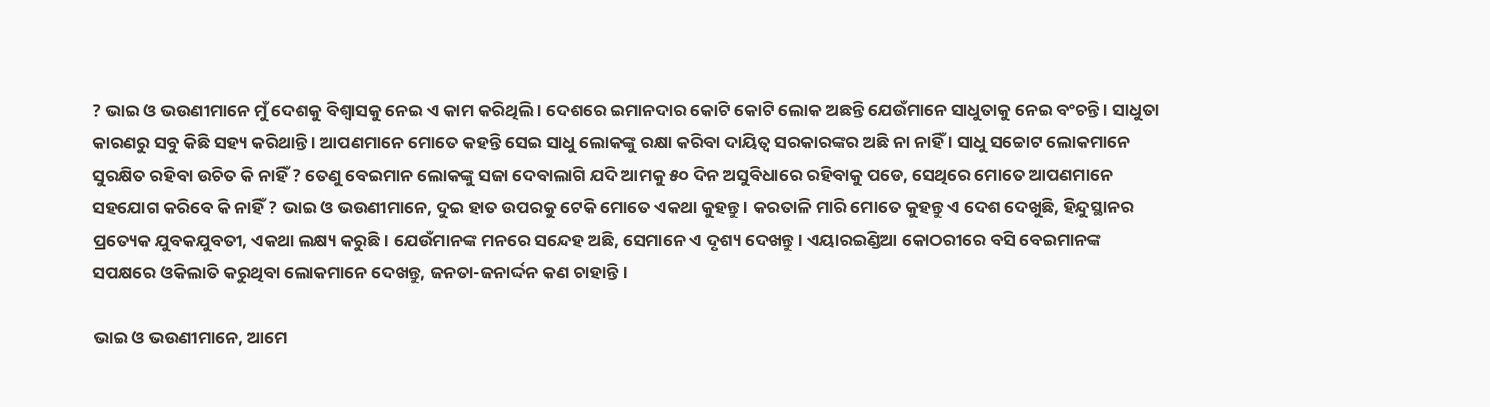? ଭାଇ ଓ ଭଉଣୀମାନେ ମୁଁ ଦେଶକୁ ବିଶ୍ଵାସକୁ ନେଇ ଏ କାମ କରିଥିଲି । ଦେଶରେ ଇମାନଦାର କୋଟି କୋଟି ଲୋକ ଅଛନ୍ତି ଯେଉଁମାନେ ସାଧୁତାକୁ ନେଇ ବଂଚନ୍ତି । ସାଧୁତା କାରଣରୁ ସବୁ କିଛି ସହ୍ୟ କରିଥାନ୍ତି । ଆପଣମାନେ ମୋତେ କହନ୍ତି ସେଇ ସାଧୁ ଲୋକଙ୍କୁ ରକ୍ଷା କରିବା ଦାୟିତ୍ଵ ସରକାରଙ୍କର ଅଛି ନା ନାହିଁ । ସାଧୁ ସଚ୍ଚୋଟ ଲୋକମାନେ ସୁରକ୍ଷିତ ରହିବା ଉଚିତ କି ନାହିଁ ? ତେଣୁ ବେଇମାନ ଲୋକଙ୍କୁ ସଜା ଦେବାଲାଗି ଯଦି ଆମକୁ ୫୦ ଦିନ ଅସୁବିଧାରେ ରହିବାକୁ ପଡେ, ସେଥିରେ ମୋତେ ଆପଣମାନେ ସହଯୋଗ କରିବେ କି ନାହିଁ ? ଭାଇ ଓ ଭଉଣୀମାନେ, ଦୁଇ ହାତ ଉପରକୁ ଟେକି ମୋତେ ଏକଥା କୁହନ୍ତୁ । କରତାଳି ମାରି ମୋତେ କୁହନ୍ତୁ ଏ ଦେଶ ଦେଖୁଛି, ହିନ୍ଦୁସ୍ଥାନର ପ୍ରତ୍ୟେକ ଯୁବକଯୁବତୀ, ଏକଥା ଲକ୍ଷ୍ୟ କରୁଛି । ଯେଉଁମାନଙ୍କ ମନରେ ସନ୍ଦେହ ଅଛି, ସେମାନେ ଏ ଦୃଶ୍ୟ ଦେଖନ୍ତୁ । ଏୟାରଇଣ୍ଡିଆ କୋଠରୀରେ ବସି ବେଇମାନଙ୍କ ସପକ୍ଷରେ ଓକିଲାତି କରୁଥିବା ଲୋକମାନେ ଦେଖନ୍ତୁ, ଜନତା-ଜନାର୍ଦ୍ଦନ କଣ ଚାହାନ୍ତି ।

ଭାଇ ଓ ଭଉଣୀମାନେ, ଆମେ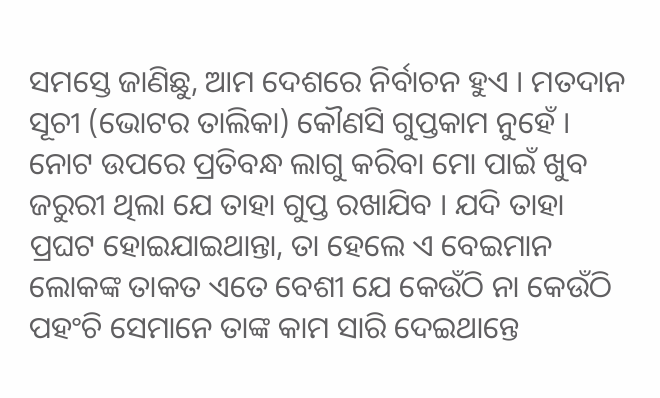ସମସ୍ତେ ଜାଣିଛୁ, ଆମ ଦେଶରେ ନିର୍ବାଚନ ହୁଏ । ମତଦାନ ସୂଚୀ (ଭୋଟର ତାଲିକା) କୌଣସି ଗୁପ୍ତକାମ ନୁହେଁ । ନୋଟ ଉପରେ ପ୍ରତିବନ୍ଧ ଲାଗୁ କରିବା ମୋ ପାଇଁ ଖୁବ ଜରୁରୀ ଥିଲା ଯେ ତାହା ଗୁପ୍ତ ରଖାଯିବ । ଯଦି ତାହା ପ୍ରଘଟ ହୋଇଯାଇଥାନ୍ତା, ତା ହେଲେ ଏ ବେଇମାନ ଲୋକଙ୍କ ତାକତ ଏତେ ବେଶୀ ଯେ କେଉଁଠି ନା କେଉଁଠି ପହଂଚି ସେମାନେ ତାଙ୍କ କାମ ସାରି ଦେଇଥାନ୍ତେ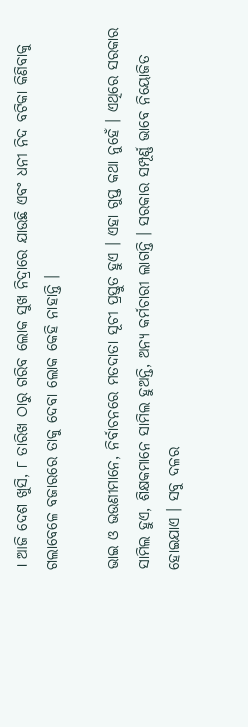। ଆଜି ଦେଶ ଖୁସି, ୮ ତାରିଖ ଠାରୁ ଗରିବ ଲୋକ ସୁଖ ନିଦ୍ରାରେ ଯାଉଛି ଏବଂ ଧନୀ ନିଦ ବଟିକା କିଣିବାକୁ ଗଲାବେଳେ ବଜାରରେ ତାକୁ ଦେବା ଲୋକ କେହି ନାହାନ୍ତି ।

ଭାଇ ଓ ଭଉଣୀମାନେ, ନିର୍ବାଚନରେ ମତଦାତା ସୂଚୀ ପ୍ରସ୍ତୁତ ହୁଏ । ଏହା ଗୁପ୍ତ କଥା ନୁହେଁ । ଏଥିରେ ସରକାର ସାମିଲ ହୁଏ, ଶିକ୍ଷକମାନେ ସାମିଲ ହୁଅନ୍ତି, ଅନ୍ୟ କର୍ମଚାରୀ ଲାଗନ୍ତି । ସରକାର ସମ୍ପୂର୍ଣ୍ଣ ଭାବେ ନିୟୋଜିତ ହୋଇଯାଏ । ସବୁ ଦଳର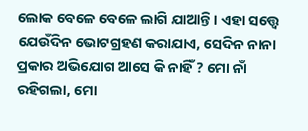ଲୋକ ବେଳେ ବେଳେ ଲାଗି ଯାଆନ୍ତି । ଏହା ସତ୍ତ୍ୱେ ଯେଉଁଦିନ ଭୋଟଗ୍ରହଣ କରାଯାଏ, ସେଦିନ ନାନା ପ୍ରକାର ଅଭିଯୋଗ ଆସେ କି ନାହିଁ ? ମୋ ନାଁ ରହିଗଲା, ମୋ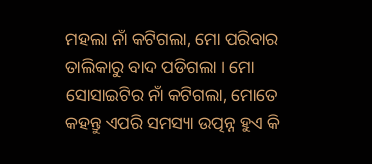ମହଲା ନାଁ କଟିଗଲା, ମୋ ପରିବାର ତାଲିକାରୁ ବାଦ ପଡିଗଲା । ମୋ ସୋସାଇଟିର ନାଁ କଟିଗଲା, ମୋତେ କହନ୍ତୁ ଏପରି ସମସ୍ୟା ଉତ୍ପନ୍ନ ହୁଏ କି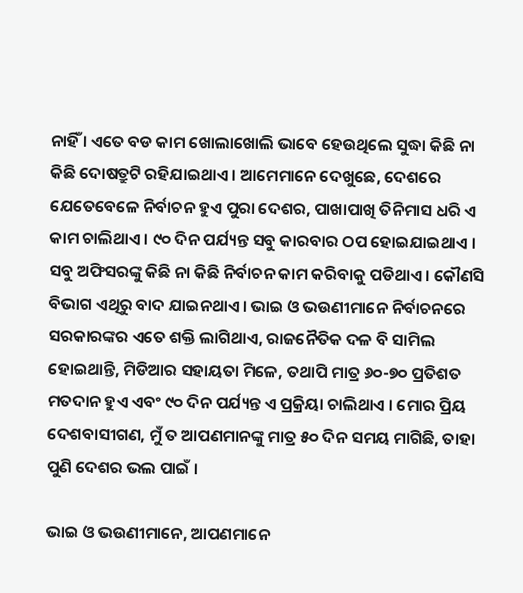ନାହିଁ । ଏତେ ବଡ କାମ ଖୋଲାଖୋଲି ଭାବେ ହେଉଥିଲେ ସୁଦ୍ଧା କିଛି ନା କିଛି ଦୋଷତ୍ରୁଟି ରହିଯାଇଥାଏ । ଆମେମାନେ ଦେଖୁଛେ, ଦେଶରେ ଯେତେବେଳେ ନିର୍ବାଚନ ହୁଏ ପୁରା ଦେଶର, ପାଖାପାଖି ତିନିମାସ ଧରି ଏ କାମ ଚାଲିଥାଏ । ୯୦ ଦିନ ପର୍ଯ୍ୟନ୍ତ ସବୁ କାରବାର ଠପ ହୋଇଯାଇଥାଏ । ସବୁ ଅଫିସରଙ୍କୁ କିଛି ନା କିଛି ନିର୍ବାଚନ କାମ କରିବାକୁ ପଡିଥାଏ । କୌଣସି ବିଭାଗ ଏଥିରୁ ବାଦ ଯାଇନଥାଏ । ଭାଇ ଓ ଭଉଣୀମାନେ ନିର୍ବାଚନରେ ସରକାରଙ୍କର ଏତେ ଶକ୍ତି ଲାଗିଥାଏ, ରାଜନୈତିକ ଦଳ ବି ସାମିଲ ହୋଇଥାନ୍ତି, ମିଡିଆର ସହାୟତା ମିଳେ, ତଥାପି ମାତ୍ର ୬୦-୭୦ ପ୍ରତିଶତ ମତଦାନ ହୁଏ ଏବଂ ୯୦ ଦିନ ପର୍ଯ୍ୟନ୍ତ ଏ ପ୍ରକ୍ରିୟା ଚାଲିଥାଏ । ମୋର ପ୍ରିୟ ଦେଶବାସୀଗଣ, ମୁଁ ତ ଆପଣମାନଙ୍କୁ ମାତ୍ର ୫୦ ଦିନ ସମୟ ମାଗିଛି, ତାହା ପୁଣି ଦେଶର ଭଲ ପାଇଁ ।

ଭାଇ ଓ ଭଉଣୀମାନେ, ଆପଣମାନେ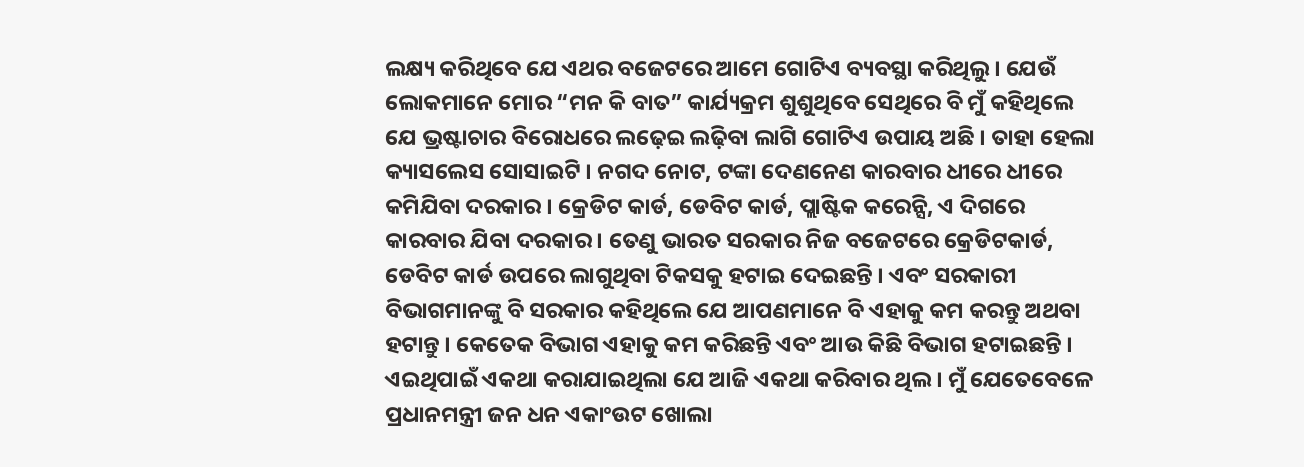ଲକ୍ଷ୍ୟ କରିଥିବେ ଯେ ଏଥର ବଜେଟରେ ଆମେ ଗୋଟିଏ ବ୍ୟବସ୍ଥା କରିଥିଲୁ । ଯେଉଁ ଲୋକମାନେ ମୋର “ମନ କି ବାତ” କାର୍ଯ୍ୟକ୍ରମ ଶୁଶୁଥିବେ ସେଥିରେ ବି ମୁଁ କହିଥିଲେ ଯେ ଭ୍ରଷ୍ଟାଚାର ବିରୋଧରେ ଲଢ଼େଇ ଲଢ଼ିବା ଲାଗି ଗୋଟିଏ ଉପାୟ ଅଛି । ତାହା ହେଲା କ୍ୟାସଲେସ ସୋସାଇଟି । ନଗଦ ନୋଟ, ଟଙ୍କା ଦେଣନେଣ କାରବାର ଧୀରେ ଧୀରେ କମିଯିବା ଦରକାର । କ୍ରେଡିଟ କାର୍ଡ, ଡେବିଟ କାର୍ଡ, ପ୍ଲାଷ୍ଟିକ କରେନ୍ସି, ଏ ଦିଗରେ କାରବାର ଯିବା ଦରକାର । ତେଣୁ ଭାରତ ସରକାର ନିଜ ବଜେଟରେ କ୍ରେଡିଟକାର୍ଡ, ଡେବିଟ କାର୍ଡ ଉପରେ ଲାଗୁଥିବା ଟିକସକୁ ହଟାଇ ଦେଇଛନ୍ତି । ଏବଂ ସରକାରୀ ବିଭାଗମାନଙ୍କୁ ବି ସରକାର କହିଥିଲେ ଯେ ଆପଣମାନେ ବି ଏହାକୁ କମ କରନ୍ତୁ ଅଥବା ହଟାନ୍ତୁ । କେତେକ ବିଭାଗ ଏହାକୁ କମ କରିଛନ୍ତି ଏବଂ ଆଉ କିଛି ବିଭାଗ ହଟାଇଛନ୍ତି । ଏଇଥିପାଇଁ ଏକଥା କରାଯାଇଥିଲା ଯେ ଆଜି ଏକଥା କରିବାର ଥିଲ । ମୁଁ ଯେତେବେଳେ ପ୍ରଧାନମନ୍ତ୍ରୀ ଜନ ଧନ ଏକାଂଉଟ ଖୋଲା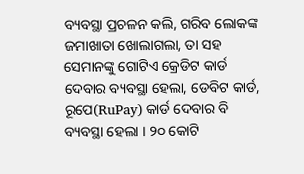ବ୍ୟବସ୍ଥା ପ୍ରଚଳନ କଲି, ଗରିବ ଲୋକଙ୍କ ଜମାଖାତା ଖୋଲାଗଲା, ତା ସହ ସେମାନଙ୍କୁ ଗୋଟିଏ କ୍ରେଡିଟ କାର୍ଡ ଦେବାର ବ୍ୟବସ୍ଥା ହେଲା, ଡେବିଟ କାର୍ଡ, ରୂପେ(RuPay) କାର୍ଡ ଦେବାର ବି ବ୍ୟବସ୍ଥା ହେଲା । ୨୦ କୋଟି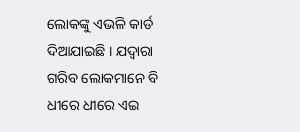ଲୋକଙ୍କୁ ଏଭଳି କାର୍ଡ ଦିଆଯାଇଛି । ଯଦ୍ୱାରା ଗରିବ ଲୋକମାନେ ବି ଧୀରେ ଧୀରେ ଏଇ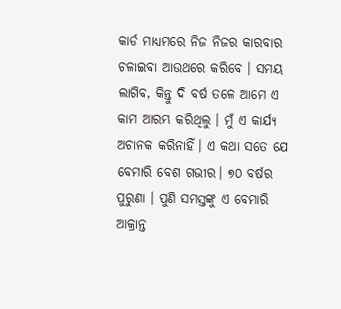କାର୍ଡ ମାଧ୍ୟମରେ ନିଜ ନିଜର କାରବାର ଚଳାଇବା ଆଉଥରେ କରିବେ । ସମୟ ଲାଗିବ, କିନ୍ତୁ ଦି ବର୍ଷ ତଳେ ଆମେ ଏ କାମ ଆରମ୍ଭ କରିଥିଲୁ । ମୁଁ ଏ କାର୍ଯ୍ୟ ଅଚାନକ କରିନାହିଁ। ଏ କଥା ସତେ ଯେ ବେମାରି ବେଶ ଗଭୀର। ୭୦ ବର୍ଷର ପୁରୁଣା । ପୁଣି ସମସ୍ତଙ୍କୁ ଏ ବେମାରି ଆକ୍ରାନ୍ତ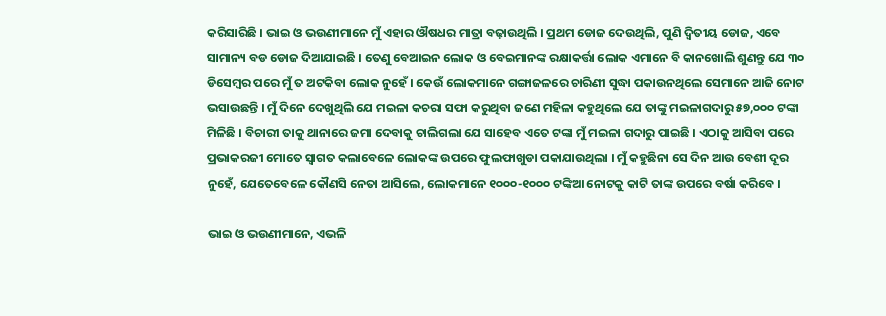କରିସାରିଛି । ଭାଇ ଓ ଭଉଣୀମାନେ ମୁଁ ଏହାର ଔଷଧର ମାତ୍ରା ବଢ଼ାଉଥିଲି । ପ୍ରଥମ ଡୋଜ ଦେଉଥିଲି, ପୁଣି ଦ୍ଵିତୀୟ ଡୋଜ, ଏବେ ସାମାନ୍ୟ ବଡ ଡୋଜ ଦିଆଯାଇଛି । ତେଣୁ ବେଆଇନ ଲୋକ ଓ ବେଇମାନଙ୍କ ରକ୍ଷାକର୍ତ୍ତା ଲୋକ ଏମାନେ ବି କାନଖୋଲି ଶୁଣନ୍ତୁ ଯେ ୩୦ ଡିସେମ୍ବର ପରେ ମୁଁ ତ ଅଟକିବା ଲୋକ ନୁହେଁ । କେଉଁ ଲୋକମାନେ ଗଙ୍ଗାଜଳରେ ଚାରିଣୀ ସୁଦ୍ଧା ପକାଉନଥିଲେ ସେମାନେ ଆଜି ନୋଟ ଭସାଉଛନ୍ତି । ମୁଁ ଦିନେ ଦେଖୁଥିଲି ଯେ ମଇଳା କଚରା ସଫା କରୁଥିବା ଜଣେ ମହିଳା କହୁଥିଲେ ଯେ ତାଙ୍କୁ ମଇଳାଗଦାରୁ ୫୭,୦୦୦ ଟଙ୍କା ମିଳିଛି । ବିଚାରୀ ତାକୁ ଥାନାରେ ଜମା ଦେବାକୁ ଚାଲିଗଲା ଯେ ସାହେବ ଏତେ ଟଙ୍କା ମୁଁ ମଇଳା ଗଦାରୁ ପାଇଛି । ଏଠାକୁ ଆସିବା ପରେ ପ୍ରଭାକରଜୀ ମୋତେ ସ୍ଵାଗତ କଲାବେଳେ ଲୋକଙ୍କ ଉପରେ ଫୁଲଫାଖୁଡା ପକାଯାଉଥିଲା । ମୁଁ କହୁଛିନା ସେ ଦିନ ଆଉ ବେଶୀ ଦୂର ନୁହେଁ, ଯେତେବେଳେ କୌଣସି ନେତା ଆସିଲେ, ଲୋକମାନେ ୧୦୦୦-୧୦୦୦ ଟଙ୍କିଆ ନୋଟକୁ କାଟି ତାଙ୍କ ଉପରେ ବର୍ଷା କରିବେ ।

ଭାଇ ଓ ଭଉଣୀମାନେ, ଏଭଳି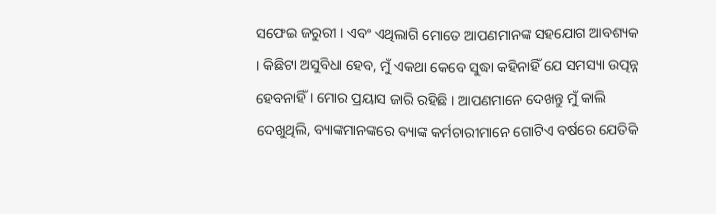ସଫେଇ ଜରୁରୀ । ଏବଂ ଏଥିଲାଗି ମୋତେ ଆପଣମାନଙ୍କ ସହଯୋଗ ଆବଶ୍ୟକ । କିଛିଟା ଅସୁବିଧା ହେବ, ମୁଁ ଏକଥା କେବେ ସୁଦ୍ଧା କହିନାହିଁ ଯେ ସମସ୍ୟା ଉତ୍ପନ୍ନ ହେବନାହିଁ । ମୋର ପ୍ରୟାସ ଜାରି ରହିଛି । ଆପଣମାନେ ଦେଖନ୍ତୁ ମୁଁ କାଲି ଦେଖୁଥିଲି, ବ୍ୟାଙ୍କମାନଙ୍କରେ ବ୍ୟାଙ୍କ କର୍ମଚାରୀମାନେ ଗୋଟିଏ ବର୍ଷରେ ଯେତିକି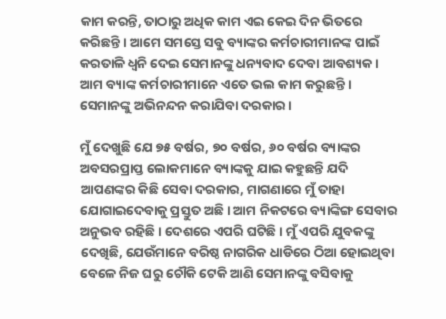କାମ କରନ୍ତି, ତାଠାରୁ ଅଧିକ କାମ ଏଇ କେଇ ଦିନ ଭିତରେ କରିଛନ୍ତି । ଆମେ ସମସ୍ତେ ସବୁ ବ୍ୟାଙ୍କର କର୍ମଚାରୀମାନଙ୍କ ପାଇଁ କରତାଳି ଧ୍ଵନି ଦେଇ ସେମାନଙ୍କୁ ଧନ୍ୟବାଦ ଦେବା ଆବଶ୍ୟକ । ଆମ ବ୍ୟାଙ୍କ କର୍ମଚାରୀମାନେ ଏତେ ଭଲ କାମ କରୁଛନ୍ତି । ସେମାନଙ୍କୁ ଅଭିନନ୍ଦନ କରାଯିବା ଦରକାର ।

ମୁଁ ଦେଖୁଛି ଯେ ୭୫ ବର୍ଷର, ୭୦ ବର୍ଷର, ୬୦ ବର୍ଷର ବ୍ୟାଙ୍କର ଅବସରପ୍ରାପ୍ତ ଲୋକମାନେ ବ୍ୟାଙ୍କକୁ ଯାଇ କହୁଛନ୍ତି ଯଦି ଆପଣଙ୍କର କିଛି ସେବା ଦରକାର, ମାଗଣାରେ ମୁଁ ତାହା ଯୋଗାଇଦେବାକୁ ପ୍ରସ୍ତୁତ ଅଛି । ଆମ ନିକଟରେ ବ୍ୟାଙ୍କିଙ୍ଗ ସେବାର ଅନୁଭବ ରହିଛି । ଦେଶରେ ଏପରି ଘଟିଛି । ମୁଁ ଏପରି ଯୁବକଙ୍କୁ ଦେଖିଛି, ଯେଉଁମାନେ ବରିଷ୍ଠ ନାଗରିକ ଧାଡିରେ ଠିଆ ହୋଇଥିବା ବେଳେ ନିଜ ଘରୁ ଚୌକି ଟେକି ଆଣି ସେମାନଙ୍କୁ ବସିବାକୁ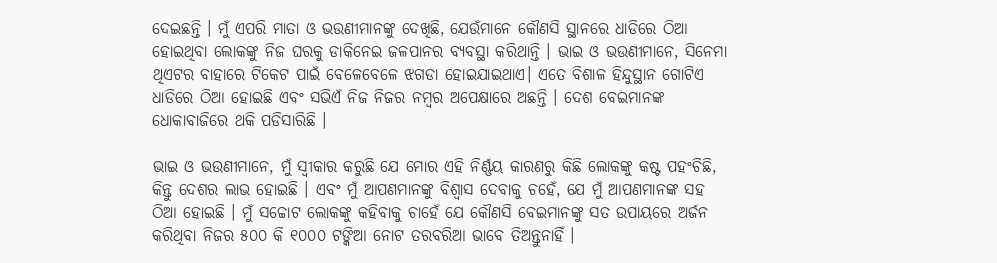ଦେଇଛନ୍ତି । ମୁଁ ଏପରି ମାତା ଓ ଭଉଣୀମାନଙ୍କୁ ଦେଖିଛି, ଯେଉଁମାନେ କୌଣସି ସ୍ଥାନରେ ଧାଡିରେ ଠିଆ ହୋଇଥିବା ଲୋକଙ୍କୁ ନିଜ ଘରକୁ ଡାକିନେଇ ଜଳପାନର ବ୍ୟବସ୍ଥା କରିଥାନ୍ତି । ଭାଇ ଓ ଭଉଣୀମାନେ, ସିନେମା ଥିଏଟର ବାହାରେ ଟିକେଟ ପାଇଁ ବେଳେବେଳେ ଝଗଡା ହୋଇଯାଇଥାଏ। ଏତେ ବିଶାଳ ହିନ୍ଦୁସ୍ଥାନ ଗୋଟିଏ ଧାଡିରେ ଠିଆ ହୋଇଛି ଏବଂ ସଭିଏଁ ନିଜ ନିଜର ନମ୍ବର ଅପେକ୍ଷାରେ ଅଛନ୍ତି । ଦେଶ ବେଇମାନଙ୍କ ଧୋକାବାଜିରେ ଥକି ପଡିସାରିଛି ।

ଭାଇ ଓ ଭଉଣୀମାନେ, ମୁଁ ସ୍ଵୀକାର କରୁଛି ଯେ ମୋର ଏହି ନିର୍ଣ୍ଣୟ କାରଣରୁ କିଛି ଲୋକଙ୍କୁ କଷ୍ଟ ପହଂଚିଛି, କିନ୍ତୁ ଦେଶର ଲାଭ ହୋଇଛି । ଏବଂ ମୁଁ ଆପଣମାନଙ୍କୁ ବିଶ୍ଵାସ ଦେବାକୁ ଚହେଁ, ଯେ ମୁଁ ଆପଣମାନଙ୍କ ସହ ଠିଆ ହୋଇଛି । ମୁଁ ସଚ୍ଚୋଟ ଲୋକଙ୍କୁ କହିବାକୁ ଚାହେଁ ଯେ କୌଣସି ବେଇମାନଙ୍କୁ ସତ ଉପାୟରେ ଅର୍ଜନ କରିଥିବା ନିଜର ୫୦୦ କି ୧୦୦୦ ଟଙ୍କିଆ ନୋଟ ତରବରିଆ ଭାବେ ତିଅନ୍ତୁନାହିଁ ।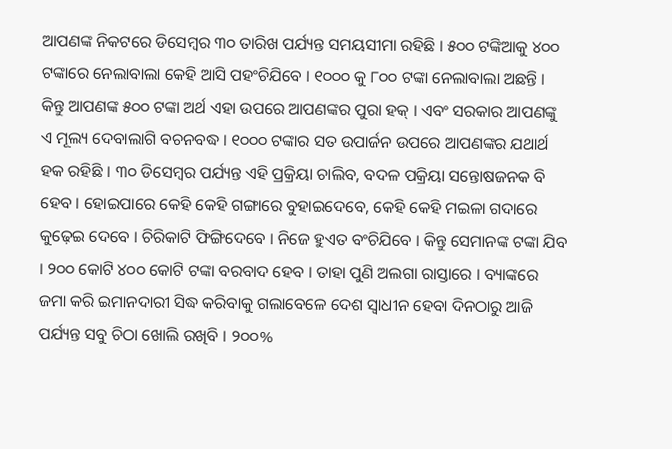ଆପଣଙ୍କ ନିକଟରେ ଡିସେମ୍ବର ୩୦ ତାରିଖ ପର୍ଯ୍ୟନ୍ତ ସମୟସୀମା ରହିଛି । ୫୦୦ ଟଙ୍କିଆକୁ ୪୦୦ ଟଙ୍କାରେ ନେଲାବାଲା କେହି ଆସି ପହଂଚିଯିବେ । ୧୦୦୦ କୁ ୮୦୦ ଟଙ୍କା ନେଲାବାଲା ଅଛନ୍ତି । କିନ୍ତୁ ଆପଣଙ୍କ ୫୦୦ ଟଙ୍କା ଅର୍ଥ ଏହା ଉପରେ ଆପଣଙ୍କର ପୁରା ହକ୍ । ଏବଂ ସରକାର ଆପଣଙ୍କୁ ଏ ମୂଲ୍ୟ ଦେବାଲାଗି ବଚନବଦ୍ଧ । ୧୦୦୦ ଟଙ୍କାର ସତ ଉପାର୍ଜନ ଉପରେ ଆପଣଙ୍କର ଯଥାର୍ଥ ହକ ରହିଛି । ୩୦ ଡିସେମ୍ବର ପର୍ଯ୍ୟନ୍ତ ଏହି ପ୍ରକ୍ରିୟା ଚାଲିବ, ବଦଳ ପକ୍ରିୟା ସନ୍ତୋଷଜନକ ବି ହେବ । ହୋଇପାରେ କେହି କେହି ଗଙ୍ଗାରେ ବୁହାଇଦେବେ, କେହି କେହି ମଇଳା ଗଦାରେ କୁଢ଼େଇ ଦେବେ । ଚିରିକାଟି ଫିଙ୍ଗିଦେବେ । ନିଜେ ହୁଏତ ବଂଚିଯିବେ । କିନ୍ତୁ ସେମାନଙ୍କ ଟଙ୍କା ଯିବ । ୨୦୦ କୋଟି ୪୦୦ କୋଟି ଟଙ୍କା ବରବାଦ ହେବ । ତାହା ପୁଣି ଅଲଗା ରାସ୍ତାରେ । ବ୍ୟାଙ୍କରେ ଜମା କରି ଇମାନଦାରୀ ସିଦ୍ଧ କରିବାକୁ ଗଲାବେଳେ ଦେଶ ସ୍ଵାଧୀନ ହେବା ଦିନଠାରୁ ଆଜି ପର୍ଯ୍ୟନ୍ତ ସବୁ ଚିଠା ଖୋଲି ରଖିବି । ୨୦୦%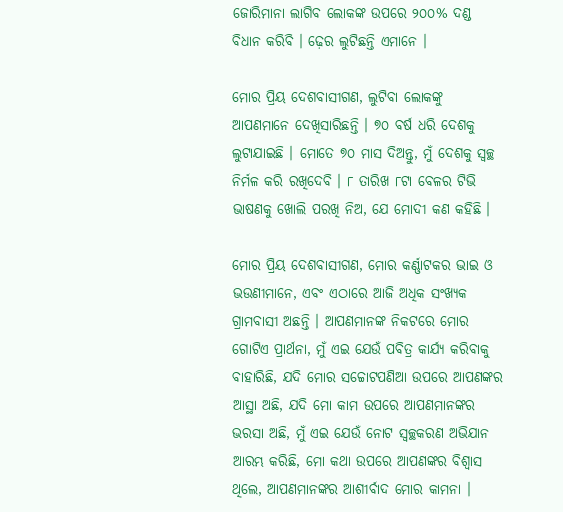ଜୋରିମାନା ଲାଗିବ ଲୋକଙ୍କ ଉପରେ ୨୦୦% ଦଣ୍ଡ ବିଧାନ କରିବି । ଢ଼େର ଲୁଟିଛନ୍ତି ଏମାନେ ।

ମୋର ପ୍ରିୟ ଦେଶବାସୀଗଣ, ଲୁଟିବା ଲୋକଙ୍କୁ ଆପଣମାନେ ଦେଖିସାରିଛନ୍ତି । ୭୦ ବର୍ଷ ଧରି ଦେଶକୁ ଲୁଟାଯାଇଛି । ମୋତେ ୭୦ ମାସ ଦିଅନ୍ତୁ, ମୁଁ ଦେଶକୁ ସ୍ଵଚ୍ଛ ନିର୍ମଳ କରି ରଖିଦେବି । ୮ ତାରିଖ ୮ଟା ବେଳର ଟିଭି ଭାଷଣକୁ ଖୋଲି ପରଖି ନିଅ, ଯେ ମୋଦୀ କଣ କହିଛି ।

ମୋର ପ୍ରିୟ ଦେଶବାସୀଗଣ, ମୋର କର୍ଣ୍ଣାଟକର ଭାଇ ଓ ଭଉଣୀମାନେ, ଏବଂ ଏଠାରେ ଆଜି ଅଧିକ ସଂଖ୍ୟକ ଗ୍ରାମବାସୀ ଅଛନ୍ତି । ଆପଣମାନଙ୍କ ନିକଟରେ ମୋର ଗୋଟିଏ ପ୍ରାର୍ଥନା, ମୁଁ ଏଇ ଯେଉଁ ପବିତ୍ର କାର୍ଯ୍ୟ କରିବାକୁ ବାହାରିଛି, ଯଦି ମୋର ସଚ୍ଚୋଟପଣିଆ ଉପରେ ଆପଣଙ୍କର ଆସ୍ଥା ଅଛି, ଯଦି ମୋ କାମ ଉପରେ ଆପଣମାନଙ୍କର ଭରସା ଅଛି, ମୁଁ ଏଇ ଯେଉଁ ନୋଟ ସ୍ଵଚ୍ଛକରଣ ଅଭିଯାନ ଆରମ୍ଭ କରିଛି, ମୋ କଥା ଉପରେ ଆପଣଙ୍କର ବିଶ୍ଵାସ ଥିଲେ, ଆପଣମାନଙ୍କର ଆଶୀର୍ବାଦ ମୋର କାମନା ।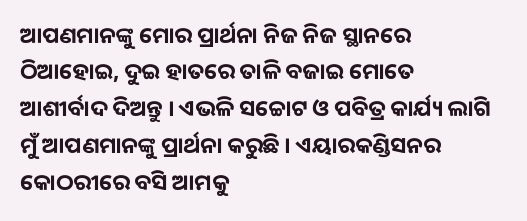ଆପଣମାନଙ୍କୁ ମୋର ପ୍ରାର୍ଥନା ନିଜ ନିଜ ସ୍ଥାନରେ ଠିଆହୋଇ, ଦୁଇ ହାତରେ ତାଳି ବଜାଇ ମୋତେ ଆଶୀର୍ବାଦ ଦିଅନ୍ତୁ । ଏଭଳି ସଚ୍ଚୋଟ ଓ ପବିତ୍ର କାର୍ଯ୍ୟ ଲାଗି ମୁଁ ଆପଣମାନଙ୍କୁ ପ୍ରାର୍ଥନା କରୁଛି । ଏୟାରକଣ୍ଡିସନର କୋଠରୀରେ ବସି ଆମକୁ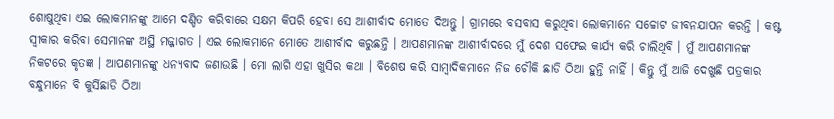ଶୋଷୁଥିବା ଏଇ ଲୋକମାନଙ୍କୁ ଆମେ ଦଣ୍ଡିତ କରିବାରେ ସକ୍ଷମ କିପରି ହେବା ସେ ଆଶୀର୍ବାଦ ମୋତେ ଦିଅନ୍ତୁ । ଗ୍ରାମରେ ବସବାସ କରୁଥିବା ଲୋକମାନେ ସଚ୍ଚୋଟ ଜୀବନଯାପନ କରନ୍ତି । କଷ୍ଟ ସ୍ଵୀକାର କରିବା ସେମାନଙ୍କ ଅସ୍ଥି ମଜ୍ଜାଗତ । ଏଇ ଲୋକମାନେ ମୋତେ ଆଶୀର୍ବାଦ କରୁଛନ୍ତି । ଆପଣମାନଙ୍କ ଆଶୀର୍ବାଦରେ ମୁଁ ଦେଶ ସଫେଇ କାର୍ଯ୍ୟ କରି ଚାଲିଥିବି । ମୁଁ ଆପଣମାନଙ୍କ ନିକଟରେ କୃତଜ୍ଞ । ଆପଣମାନଙ୍କୁ ଧନ୍ୟବାଦ ଜଣାଉଛି । ମୋ ଲାଗି ଏହା ଖୁସିର କଥା । ବିଶେଷ କରି ସାମ୍ବାଦିକମାନେ ନିଜ ଚୌକି ଛାଡି ଠିଆ ହୁନ୍ତି ନାହିଁ । କିନ୍ତୁ ମୁଁ ଆଜି ଦେଖୁଛି ପତ୍ରକାର ବନ୍ଧୁମାନେ ବି କୁର୍ସିଛାଡି ଠିଆ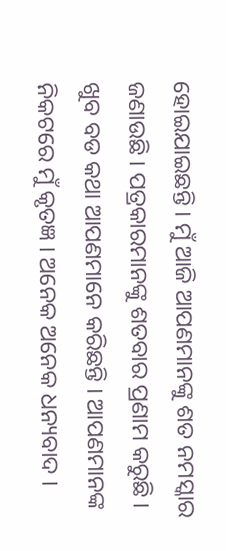ହୋଇଯାଇଛନ୍ତି । ମୁଁ ଆଜି ଆପଣମାନଙ୍କୁ ଶତ ନମସ୍କାର ଜଣାଉଛି । ପତ୍ରକାରମାନଙ୍କୁ ଶତବାର ପ୍ରଣାମ କରୁଛି । ଖୁବ ବଡ କଥା ଆପଣମାନେ କରିଛନ୍ତି । ଆପଣମାନଙ୍କ ନିକଟରେ ମୁଁ କୃତଜ୍ଞ । ଅନେକ ଅନେକ ଧନ୍ୟବାଦ ।